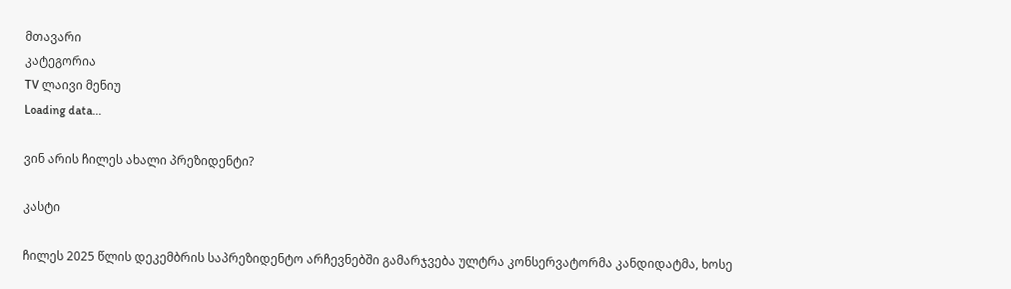მთავარი
კატეგორია
TV ლაივი მენიუ
Loading data...

ვინ არის ჩილეს ახალი პრეზიდენტი?

კასტი

ჩილეს 2025 წლის დეკემბრის საპრეზიდენტო არჩევნებში გამარჯვება ულტრა კონსერვატორმა კანდიდატმა, ხოსე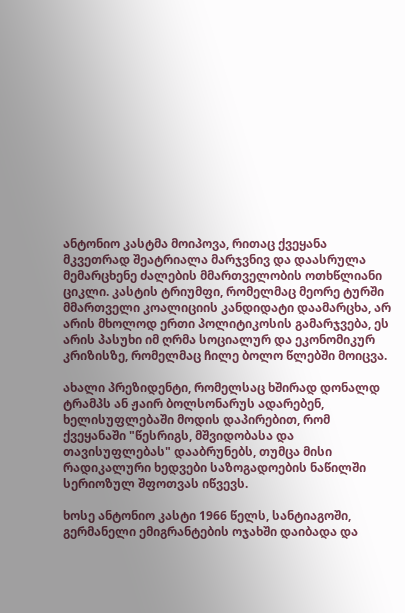ანტონიო კასტმა მოიპოვა, რითაც ქვეყანა მკვეთრად შეატრიალა მარჯვნივ და დაასრულა მემარცხენე ძალების მმართველობის ოთხწლიანი ციკლი. კასტის ტრიუმფი, რომელმაც მეორე ტურში მმართველი კოალიციის კანდიდატი დაამარცხა, არ არის მხოლოდ ერთი პოლიტიკოსის გამარჯვება, ეს არის პასუხი იმ ღრმა სოციალურ და ეკონომიკურ კრიზისზე, რომელმაც ჩილე ბოლო წლებში მოიცვა.

ახალი პრეზიდენტი, რომელსაც ხშირად დონალდ ტრამპს ან ჟაირ ბოლსონარუს ადარებენ, ხელისუფლებაში მოდის დაპირებით, რომ ქვეყანაში "წესრიგს, მშვიდობასა და თავისუფლებას" დააბრუნებს, თუმცა მისი რადიკალური ხედვები საზოგადოების ნაწილში სერიოზულ შფოთვას იწვევს.

ხოსე ანტონიო კასტი 1966 წელს, სანტიაგოში, გერმანელი ემიგრანტების ოჯახში დაიბადა და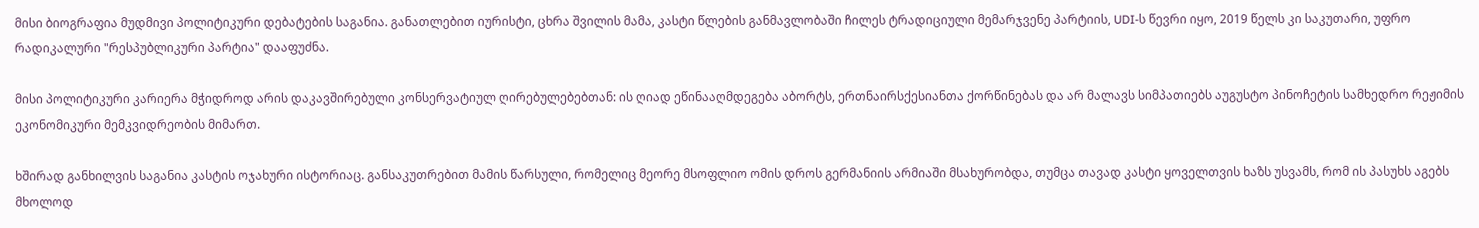მისი ბიოგრაფია მუდმივი პოლიტიკური დებატების საგანია. განათლებით იურისტი, ცხრა შვილის მამა, კასტი წლების განმავლობაში ჩილეს ტრადიციული მემარჯვენე პარტიის, UDI-ს წევრი იყო, 2019 წელს კი საკუთარი, უფრო რადიკალური "რესპუბლიკური პარტია" დააფუძნა.

მისი პოლიტიკური კარიერა მჭიდროდ არის დაკავშირებული კონსერვატიულ ღირებულებებთან: ის ღიად ეწინააღმდეგება აბორტს, ერთნაირსქესიანთა ქორწინებას და არ მალავს სიმპათიებს აუგუსტო პინოჩეტის სამხედრო რეჟიმის ეკონომიკური მემკვიდრეობის მიმართ.

ხშირად განხილვის საგანია კასტის ოჯახური ისტორიაც. განსაკუთრებით მამის წარსული, რომელიც მეორე მსოფლიო ომის დროს გერმანიის არმიაში მსახურობდა, თუმცა თავად კასტი ყოველთვის ხაზს უსვამს, რომ ის პასუხს აგებს მხოლოდ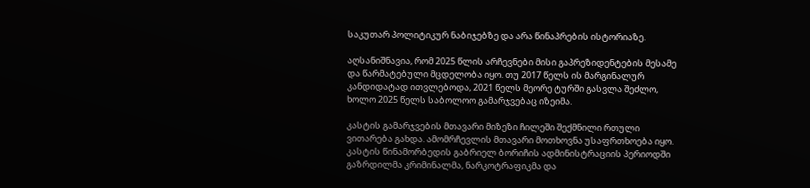საკუთარ პოლიტიკურ ნაბიჯებზე და არა წინაპრების ისტორიაზე.

აღსანიშნავია, რომ 2025 წლის არჩევნები მისი გაპრეზიდენტების მესამე და წარმატებული მცდელობა იყო. თუ 2017 წელს ის მარგინალურ კანდიდატად ითვლებოდა, 2021 წელს მეორე ტურში გასვლა შეძლო, ხოლო 2025 წელს საბოლოო გამარჯვებაც იზეიმა.

კასტის გამარჯვების მთავარი მიზეზი ჩილეში შექმნილი რთული ვითარება გახდა. ამომრჩევლის მთავარი მოთხოვნა უსაფრთხოება იყო. კასტის წინამორბედის გაბრიელ ბორიჩის ადმინისტრაციის პერიოდში გაზრდილმა კრიმინალმა, ნარკოტრაფიკმა და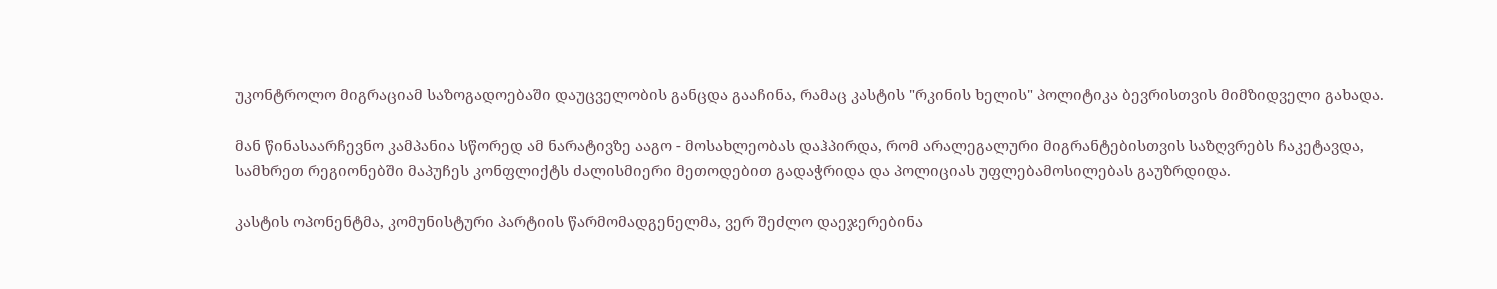უკონტროლო მიგრაციამ საზოგადოებაში დაუცველობის განცდა გააჩინა, რამაც კასტის "რკინის ხელის" პოლიტიკა ბევრისთვის მიმზიდველი გახადა.

მან წინასაარჩევნო კამპანია სწორედ ამ ნარატივზე ააგო - მოსახლეობას დაჰპირდა, რომ არალეგალური მიგრანტებისთვის საზღვრებს ჩაკეტავდა, სამხრეთ რეგიონებში მაპუჩეს კონფლიქტს ძალისმიერი მეთოდებით გადაჭრიდა და პოლიციას უფლებამოსილებას გაუზრდიდა.

კასტის ოპონენტმა, კომუნისტური პარტიის წარმომადგენელმა, ვერ შეძლო დაეჯერებინა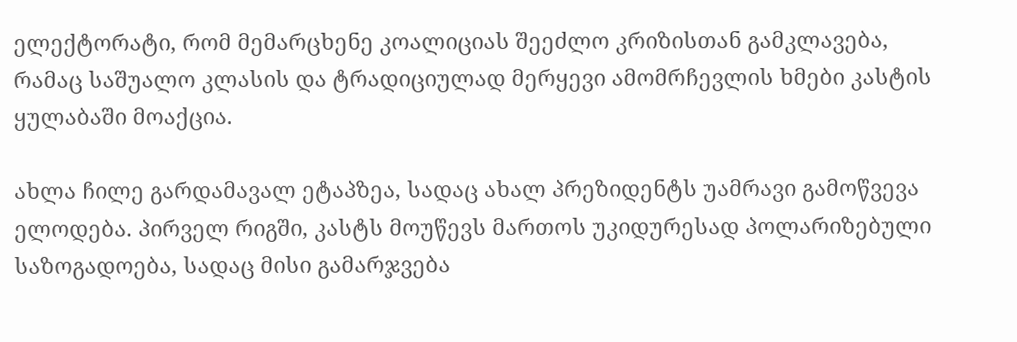ელექტორატი, რომ მემარცხენე კოალიციას შეეძლო კრიზისთან გამკლავება, რამაც საშუალო კლასის და ტრადიციულად მერყევი ამომრჩევლის ხმები კასტის ყულაბაში მოაქცია.

ახლა ჩილე გარდამავალ ეტაპზეა, სადაც ახალ პრეზიდენტს უამრავი გამოწვევა ელოდება. პირველ რიგში, კასტს მოუწევს მართოს უკიდურესად პოლარიზებული საზოგადოება, სადაც მისი გამარჯვება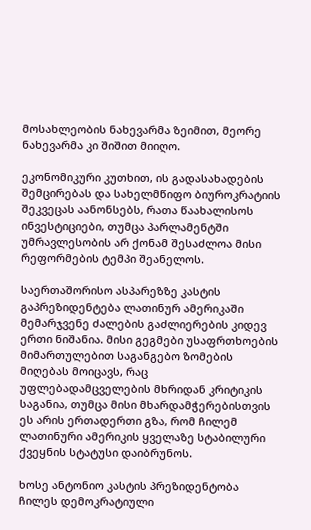მოსახლეობის ნახევარმა ზეიმით, მეორე ნახევარმა კი შიშით მიიღო.

ეკონომიკური კუთხით, ის გადასახადების შემცირებას და სახელმწიფო ბიუროკრატიის შეკვეცას აანონსებს, რათა წაახალისოს ინვესტიციები, თუმცა პარლამენტში უმრავლესობის არ ქონამ შესაძლოა მისი რეფორმების ტემპი შეანელოს.

საერთაშორისო ასპარეზზე კასტის გაპრეზიდენტება ლათინურ ამერიკაში მემარჯვენე ძალების გაძლიერების კიდევ ერთი ნიშანია. მისი გეგმები უსაფრთხოების მიმართულებით საგანგებო ზომების მიღებას მოიცავს, რაც უფლებადამცველების მხრიდან კრიტიკის საგანია, თუმცა მისი მხარდამჭერებისთვის ეს არის ერთადერთი გზა, რომ ჩილემ ლათინური ამერიკის ყველაზე სტაბილური ქვეყნის სტატუსი დაიბრუნოს.

ხოსე ანტონიო კასტის პრეზიდენტობა ჩილეს დემოკრატიული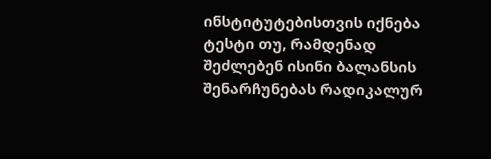ინსტიტუტებისთვის იქნება ტესტი თუ, რამდენად შეძლებენ ისინი ბალანსის შენარჩუნებას რადიკალურ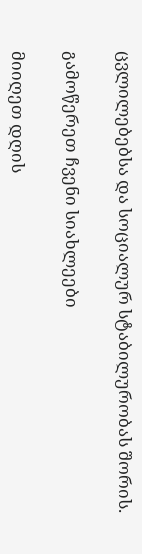ცვლილებებსა და სოციალურ სტაბილურობას შორის.

გამოწერეთ ჩვენი სიახლეები

მიიღეთ დღის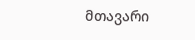მთავარი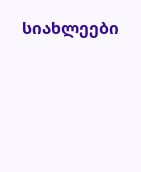სიახლეები